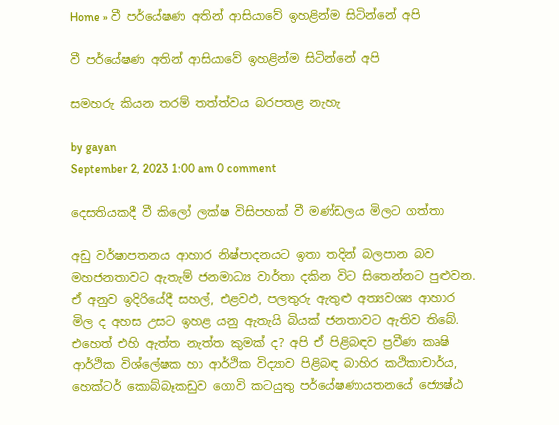Home » වී පර්යේෂණ අතින් ආසියාවේ ඉහළින්ම සිටින්නේ අපි

වී පර්යේෂණ අතින් ආසියාවේ ඉහළින්ම සිටින්නේ අපි

සමහරු කියන තරම් තත්ත්වය බරපතළ නැහැ

by gayan
September 2, 2023 1:00 am 0 comment

දෙසතියකදී වී කිලෝ ලක්ෂ විසිපහක් වී මණ්ඩලය මිලට ගත්තා

අඩු වර්ෂාපතනය ආහාර නිෂ්පාදනයට ඉතා තදින් බලපාන බව මහජනතාවට ඇතැම් ජනමාධ්‍ය වාර්තා දකින විට සිතෙන්නට පුළුවන. ඒ අනුව ඉදිරියේදී සහල්, එළවඵ, පලතුරු ඇතුළු අත්‍යවශ්‍ය ආහාර මිල ද අහස උසට ඉහළ යනු ඇතැයි බියක් ජනතාවට ඇතිව තිබේ. එහෙත් එහි ඇත්ත නැත්ත කුමක් ද? අපි ඒ පිළිබඳව ප්‍රවීණ කෘෂි ආර්ථික විශ්ලේෂක හා ආර්ථික විද්‍යාව පිළිබඳ බාහිර කථිකාචාර්ය, හෙක්ටර් කොබ්බෑකඩුව ගොවි කටයුතු පර්යේෂණායතනයේ ජ්‍යෙෂ්ඨ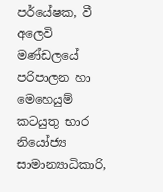පර්යේෂක, වී අලෙවි මණ්ඩලයේ පරිපාලන හා මෙහෙයුම් කටයුතු භාර නියෝජ්‍ය සාමාන්‍යාධිකාරි,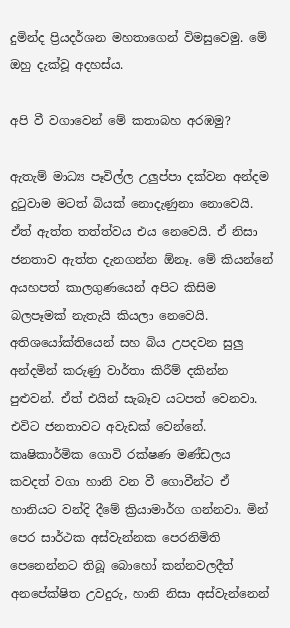දුමින්ද ප්‍රියදර්ශන මහතාගෙන් විමසුවෙමු. මේ ඔහු දැක්වූ අදහස්ය.

අපි වී වගාවෙන් මේ කතාබහ අරඹමු?

ඇතැම් මාධ්‍ය පෑවිල්ල උලුප්පා දක්වන අන්දම දුටුවාම මටත් බියක් නොදැණුනා නොවෙයි. ඒත් ඇත්ත තත්ත්වය එය නෙවෙයි. ඒ නිසා ජනතාව ඇත්ත දැනගන්න ඕනෑ. මේ කියන්නේ අයහපත් කාලගුණයෙන් අපිට කිසිම බලපෑමක් නැතැයි කියලා නෙවෙයි. අතිශයෝක්තියෙන් සහ බිය උපදවන සුලු අන්දමින් කරුණු වාර්තා කිරීම් දකින්න පුළුවන්. ඒත් එයින් සැබෑව යටපත් වෙනවා. එවිට ජනතාවට අවැඩක් වෙන්නේ. කෘෂිකාර්මික ගොවි රක්ෂණ මණ්ඩලය කවදත් වගා හානි වන වී ගොවීන්ට ඒ හානියට වන්දි දීමේ ක්‍රියාමාර්ග ගන්නවා. මින් පෙර සාර්ථක අස්වැන්නක පෙරනිමිති පෙනෙන්නට තිබූ බොහෝ කන්නවලදීත් අනපේක්ෂිත උවදුරු, හානි නිසා අස්වැන්නෙන්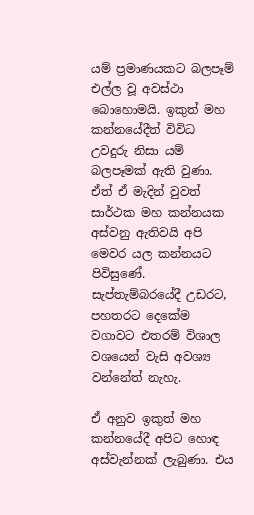යම් ප්‍රමාණයකට බලපෑම් එල්ල වූ අවස්ථා බොහොමයි. ඉකුත් මහ කන්නයේදීත් විවිධ උවදුරු නිසා යම් බලපෑමක් ඇති වුණා. ඒත් ඒ මැදින් වුවත් සාර්ථක මහ කන්නයක අස්වනු ඇතිවයි අපි මෙවර යල කන්නයට පිවිසුණේ. සැප්තැම්බරයේදී උඩරට, පහතරට දෙකේම වගාවට එතරම් විශාල වශයෙන් වැසි අවශ්‍ය වන්නේත් නැහැ.

ඒ අනුව ඉකුත් මහ කන්නයේදී අපිට හොඳ අස්වැන්නක් ලැබුණා. එය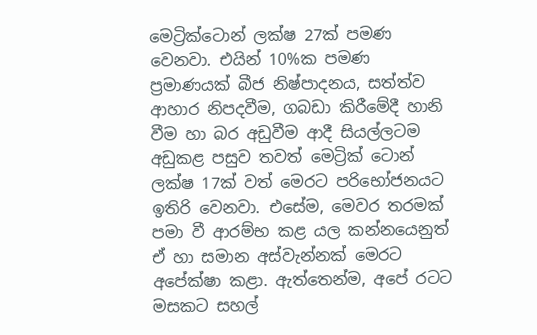මෙට්‍රික්ටොන් ලක්ෂ 27ක් පමණ වෙනවා. එයින් 10%ක පමණ ප්‍රමාණයක් බීජ නිෂ්පාදනය, සත්ත්ව ආහාර නිපදවීම, ගබඩා කිරීමේදී හානි වීම හා බර අඩුවීම ආදී සියල්ලටම අඩුකළ පසුව තවත් මෙට්‍රික් ටොන් ලක්ෂ 17ක් වත් මෙරට පරිභෝජනයට ඉතිරි වෙනවා. එසේම, මෙවර තරමක් පමා වී ආරම්භ කළ යල කන්නයෙනුත් ඒ හා සමාන අස්වැන්නක් මෙරට අපේක්ෂා කළා. ඇත්තෙන්ම, අපේ රටට මසකට සහල්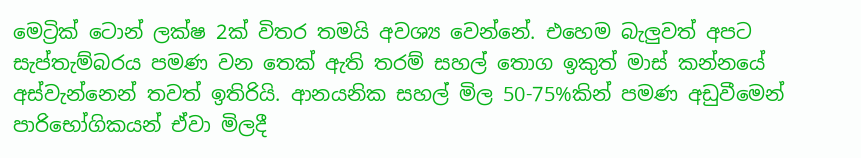මෙට්‍රික් ටොන් ලක්ෂ 2ක් විතර තමයි අවශ්‍ය වෙන්නේ. එහෙම බැලුවත් අපට සැප්තැම්බරය පමණ වන තෙක් ඇති තරම් සහල් තොග ඉකුත් මාස් කන්නයේ අස්වැන්නෙන් තවත් ඉතිරියි. ආනයනික සහල් මිල 50-75%කින් පමණ අඩුවීමෙන් පාරිභෝගිකයන් ඒවා මිලදී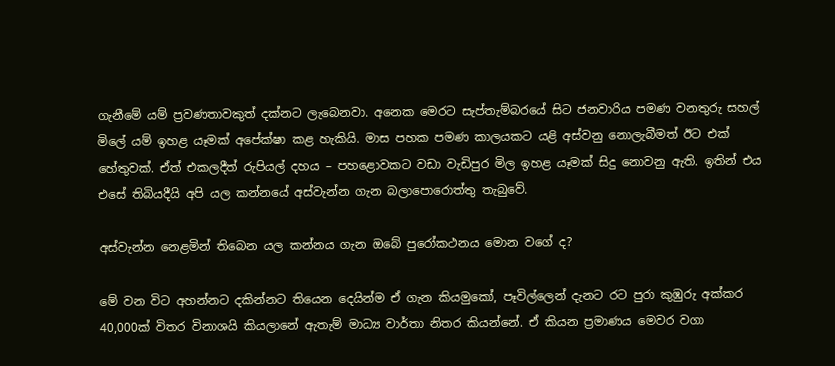ගැනීමේ යම් ප්‍රවණතාවකුත් දක්නට ලැබෙනවා. අනෙක මෙරට සැප්තැම්බරයේ සිට ජනවාරිය පමණ වනතුරු සහල් මිලේ යම් ඉහළ යෑමක් අපේක්ෂා කළ හැකියි. මාස පහක පමණ කාලයකට යළි අස්වනු නොලැබීමත් ඊට එක් හේතුවක්. ඒත් එකලදීත් රුපියල් දහය – පහළොවකට වඩා වැඩිපුර මිල ඉහළ යෑමක් සිදු නොවනු ඇති. ඉතින් එය එසේ තිබියදීයි අපි යල කන්නයේ අස්වැන්න ගැන බලාපොරොත්තු තැබුවේ.

අස්වැන්න නෙළමින් තිබෙන යල කන්නය ගැන ඔබේ පුරෝකථනය මොන වගේ ද?

මේ වන විට අහන්නට දකින්නට තියෙන දෙයින්ම ඒ ගැන කියමුකෝ, පෑවිල්ලෙන් දැනට රට පුරා කුඹුරු අක්කර 40,000ක් විතර විනාශයි කියලානේ ඇතැම් මාධ්‍ය වාර්තා නිතර කියන්නේ. ඒ කියන ප්‍රමාණය මෙවර වගා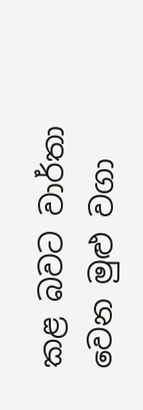කළ බවට වාර්තා වෙන මුළු වගා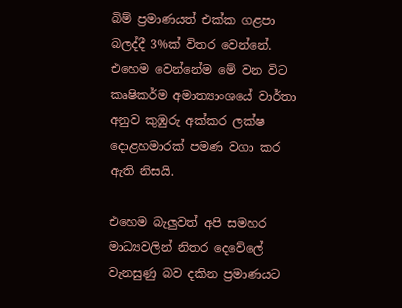බිම් ප්‍රමාණයත් එක්ක ගළපා බලද්දී 3%ක් විතර වෙන්නේ. එහෙම වෙන්නේම මේ වන විට කෘෂිකර්ම අමාත්‍යාංශයේ වාර්තා අනුව කුඹුරු අක්කර ලක්ෂ දොළහමාරක් පමණ වගා කර ඇති නිසයි.

එහෙම බැලුවත් අපි සමහර මාධ්‍යවලින් නිතර දෙවේලේ වැනසුණු බව දකින ප්‍රමාණයට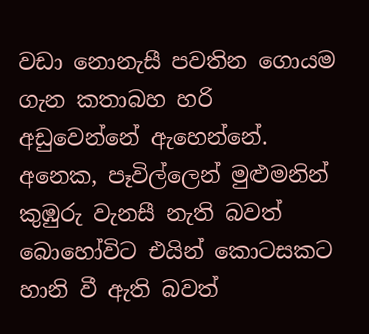වඩා නොනැසී පවතින ගොයම ගැන කතාබහ හරි අඩුවෙන්නේ ඇහෙන්නේ. අනෙක, පෑවිල්ලෙන් මුළුමනින් කුඹුරු වැනසී නැති බවත් බොහෝවිට එයින් කොටසකට හානි වී ඇති බවත්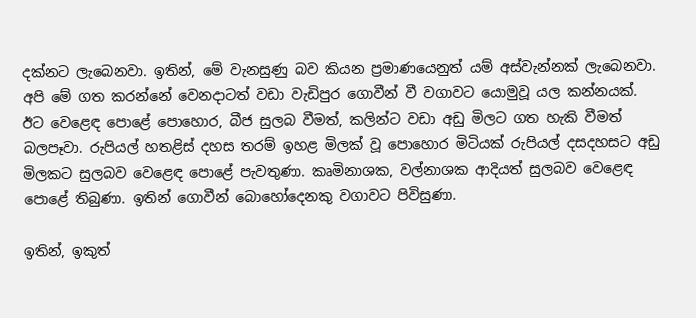දක්නට ලැබෙනවා. ඉතින්, මේ වැනසුණු බව කියන ප්‍රමාණයෙනුත් යම් අස්වැන්නක් ලැබෙනවා. අපි මේ ගත කරන්නේ වෙනදාටත් වඩා වැඩිපුර ගොවීන් වී වගාවට යොමුවූ යල කන්නයක්. ඊට වෙළෙඳ පොළේ පොහොර, බීජ සුලබ වීමත්, කලින්ට වඩා අඩු මිලට ගත හැකි වීමත් බලපෑවා. රුපියල් හතළිස් දහස තරම් ඉහළ මිලක් වූ පොහොර මිටියක් රුපියල් දසදහසට අඩු මිලකට සුලබව වෙළෙඳ පොළේ පැවතුණා. කෘමිනාශක, වල්නාශක ආදියත් සුලබව වෙළෙඳ පොළේ තිබුණා. ඉතින් ගොවීන් බොහෝදෙනකු වගාවට පිවිසුණා.

ඉතින්, ඉකුත්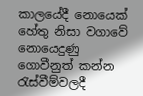කාලයේදී නොයෙක් හේතු නිසා වගාවේ නොයෙදුණු ගොවීනුත් කන්න රැස්වීම්වලදී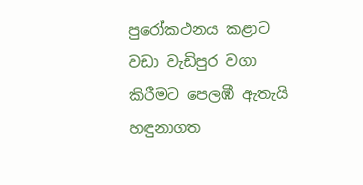පුරෝකථනය කළාට වඩා වැඩිපුර වගා කිරීමට පෙලඹී ඇතැයි හඳුනාගත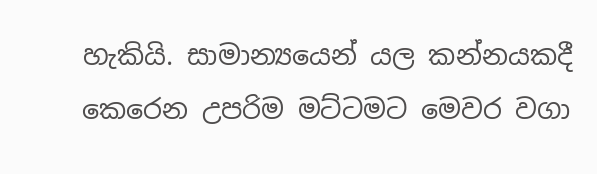හැකියි. සාමාන්‍යයෙන් යල කන්නයකදී කෙරෙන උපරිම මට්ටමට මෙවර වගා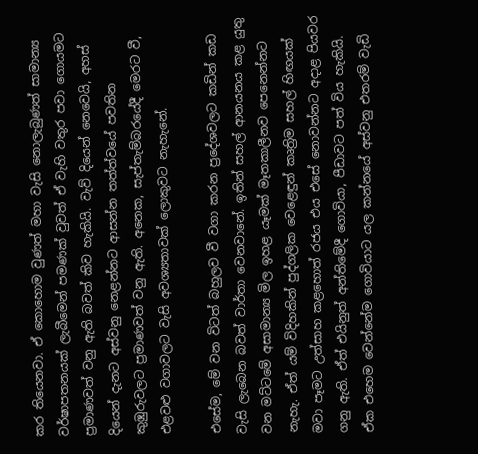කර තියෙනවා. ඒ කොහොම වුණත් මහා වැසි නොලැබුණත් සාමාන්‍ය වර්ෂාපතනයක් ලැබීමෙන් පමණක් වුවත් ඒ වැහි වතුර පවා ගොයමට ප්‍රමාණවත් වනු ඇති බවත් කිව හැකියි. වැව් දියෙන් නෙවෙයි, අහස් දියෙන් දැනට අස්වනු නෙළන්නට ආසන්න තත්ත්වයේ පවතින කුඹුරුවලට ප්‍රමාණවත් වනු ඇති. අනෙක, සැප්තැම්බරයේදී මෙරට වී, එළවළු වගාවලට වැසි අවශ්‍යතාවක් ලොකුවට නැහැනේ.

එසේම, මේ වන විටත් බහුලව වී වගා කරන ප්‍රදේශවලට කඩින් කඩ වැසි ලැබෙන බවත් වාර්තා වෙනවානේ. ඉතින් සහල් ආනයනය කළ යුතු වන මට්ටමේ අසාමාන්‍ය මිල ඉහළ යෑමක් මෑතකාලීනව පෙනෙන්නට නැහැ. ඒත් යම් විදිහකින් පුද්ගලික වෙළෙඳුන් කෘත්‍රිම සහල් හිඟයක් මවා පෑමට උත්සාහ කළහොත් රජය එය එසේ නොවන්නට අදාළ පියවර ගනු ඇති. ඒත් එයිනුත් අන්තිමේදී ගොවියා, පීඩාවට පත් විය හැකියි. ඒක එහෙම වෙන්නේම ගොවියාට යල කන්නයේ අස්වනු එතරම් වැඩි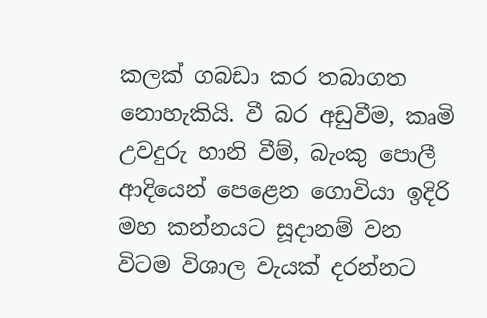කලක් ගබඩා කර තබාගත නොහැකියි. වී බර අඩුවීම, කෘමි උවදුරු හානි වීම්, බැංකු පොලී ආදියෙන් පෙළෙන ගොවියා ඉදිරි මහ කන්නයට සූදානම් වන විටම විශාල වැයක් දරන්නට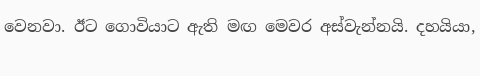වෙනවා. ඊට ගොවියාට ඇති මඟ මෙවර අස්වැන්නයි. දහයියා,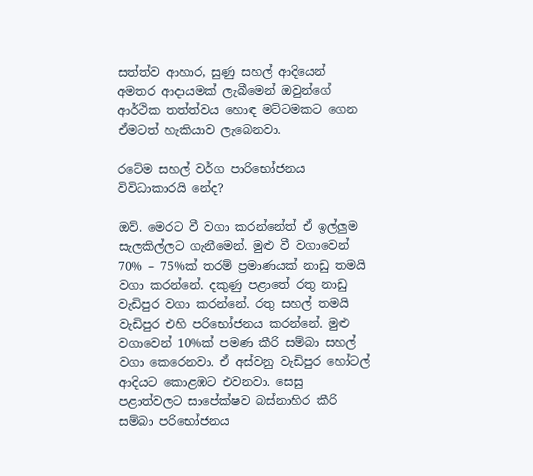සත්ත්ව ආහාර, සුණු සහල් ආදියෙන් අමතර ආදායමක් ලැබීමෙන් ඔවුන්ගේ ආර්ථික තත්ත්වය හොඳ මට්ටමකට ගෙන ඒමටත් හැකියාව ලැබෙනවා.

රටේම සහල් වර්ග පාරිභෝජනය විවිධාකාරයි නේද?

ඔව්. මෙරට වී වගා කරන්නේත් ඒ ඉල්ලුම සැලකිල්ලට ගැනීමෙන්. මුළු වී වගාවෙන් 70% – 75%ක් තරම් ප්‍රමාණයක් නාඩු තමයි වගා කරන්නේ. දකුණු පළාතේ රතු නාඩු වැඩිපුර වගා කරන්නේ. රතු සහල් තමයි වැඩිපුර එහි පරිභෝජනය කරන්නේ. මුළු වගාවෙන් 10%ක් පමණ කීරි සම්බා සහල් වගා කෙරෙනවා. ඒ අස්වනු වැඩිපුර හෝටල් ආදියට කොළඹට එවනවා. සෙසු පළාත්වලට සාපේක්ෂව බස්නාහිර කීරි සම්බා පරිභෝජනය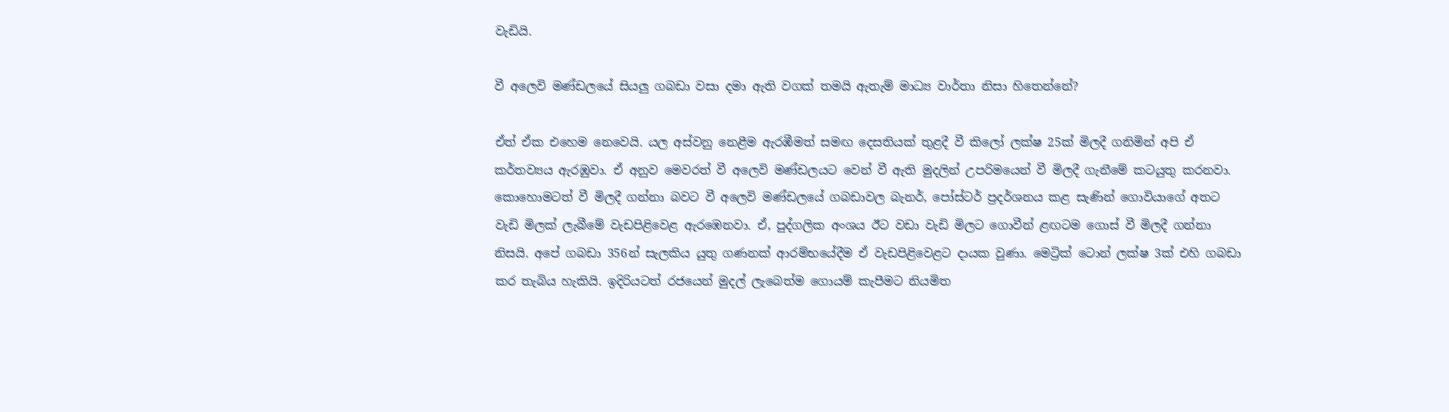වැඩියි.

වී අලෙවි මණ්ඩලයේ සියලු ගබඩා වසා දමා ඇති වගක් තමයි ඇතැම් මාධ්‍ය වාර්තා නිසා හිතෙන්නේ?

ඒත් ඒක එහෙම නෙවෙයි. යල අස්වනු නෙළීම ඇරඹීමත් සමඟ දෙසතියක් තුළදී වී කිලෝ ලක්ෂ 25ක් මිලදී ගනිමින් අපි ඒ කර්තව්‍යය ඇරඹුවා. ඒ අනුව මෙවරත් වී අලෙවි මණ්ඩලයට වෙන් වී ඇති මුදලින් උපරිමයෙන් වී මිලදී ගැනීමේ කටයුතු කරනවා. කොහොමටත් වී මිලදී ගන්නා බවට වී අලෙවි මණ්ඩලයේ ගබඩාවල බැනර්, පෝස්ටර් ප්‍රදර්ශනය කළ සැණින් ගොවියාගේ අතට වැඩි මිලක් ලැබීමේ වැඩපිළිවෙළ ඇරඹෙනවා. ඒ, පුද්ගලික අංශය ඊට වඩා වැඩි මිලට ගොවීන් ළඟටම ගොස් වී මිලදී ගන්නා නිසයි. අපේ ගබඩා 356න් සැලකිය යුතු ගණනක් ආරම්භයේදීම ඒ වැඩපිළිවෙළට දායක වුණා. මෙට්‍රික් ටොන් ලක්ෂ 3ක් එහි ගබඩා කර තැබිය හැකියි. ඉදිරියටත් රජයෙන් මුදල් ලැබෙත්ම ගොයම් කැපීමට නියමිත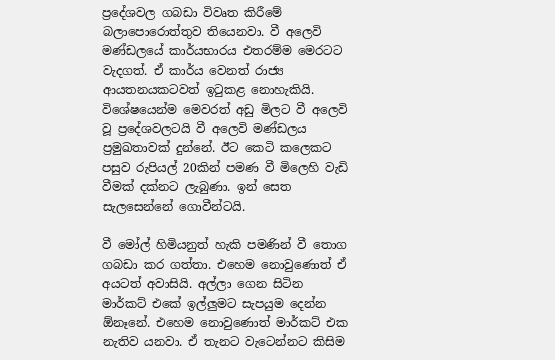ප්‍රදේශවල ගබඩා විවෘත කිරීමේ බලාපොරොත්තුව තියෙනවා. වී අලෙවි මණ්ඩලයේ කාර්යභාරය එතරම්ම මෙරටට වැදගත්. ඒ කාර්ය වෙනත් රාජ්‍ය ආයතනයකටවත් ඉටුකළ නොහැකියි. විශේෂයෙන්ම මෙවරත් අඩු මිලට වී අලෙවි වූ ප්‍රදේශවලටයි වී අලෙවි මණ්ඩලය ප්‍රමුඛතාවක් දුන්නේ. ඊට කෙටි කලෙකට පසුව රුපියල් 20කින් පමණ වී මිලෙහි වැඩි වීමක් දක්නට ලැබුණා. ඉන් සෙත සැලසෙන්නේ ගොවීන්ටයි.

වී මෝල් හිමියනුත් හැකි පමණින් වී තොග ගබඩා කර ගත්තා. එහෙම නොවුණොත් ඒ අයටත් අවාසියි. අල්ලා ගෙන සිටින මාර්කට් එකේ ඉල්ලුමට සැපයුම දෙන්න ඕනෑනේ. එහෙම නොවුණොත් මාර්කට් එක නැතිව යනවා. ඒ තැනට වැටෙන්නට කිසිම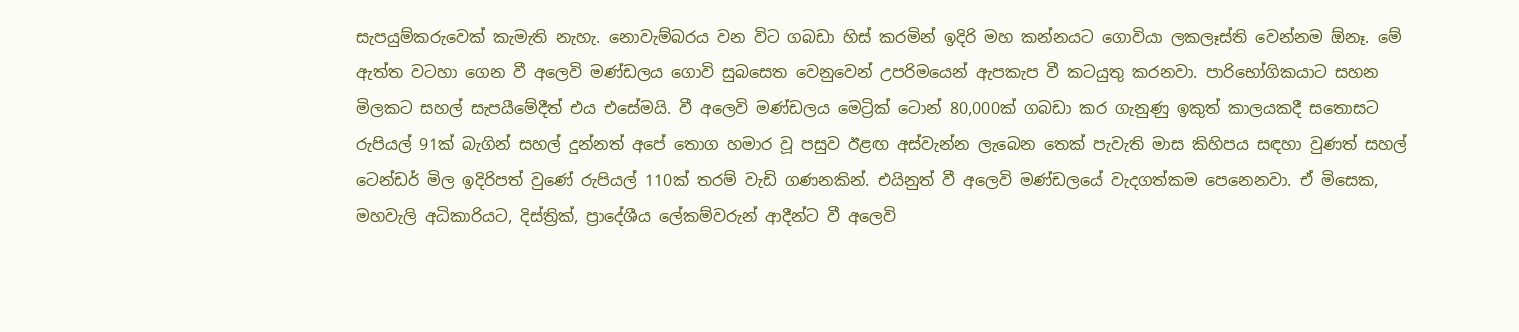සැපයුම්කරුවෙක් කැමැති නැහැ. නොවැම්බරය වන විට ගබඩා හිස් කරමින් ඉදිරි මහ කන්නයට ගොවියා ලකලෑස්ති වෙන්නම ඕනෑ. මේ ඇත්ත වටහා ගෙන වී අලෙවි මණ්ඩලය ගොවි සුබසෙත වෙනුවෙන් උපරිමයෙන් ඇපකැප වී කටයුතු කරනවා. පාරිභෝගිකයාට සහන මිලකට සහල් සැපයීමේදීත් එය එසේමයි. වී අලෙවි මණ්ඩලය මෙට්‍රික් ටොන් 80,000ක් ගබඩා කර ගැනුණු ඉකුත් කාලයකදී සතොසට රුපියල් 91ක් බැගින් සහල් දුන්නත් අපේ තොග හමාර වූ පසුව ඊළඟ අස්වැන්න ලැබෙන තෙක් පැවැති මාස කිහිපය සඳහා වුණත් සහල් ටෙන්ඩර් මිල ඉදිරිපත් වුණේ රුපියල් 110ක් තරම් වැඩි ගණනකින්. එයිනුත් වී අලෙවි මණ්ඩලයේ වැදගත්කම පෙනෙනවා. ඒ මිසෙක, මහවැලි අධිකාරියට, දිස්ත්‍රික්, ප්‍රාදේශීය ලේකම්වරුන් ආදීන්ට වී අලෙවි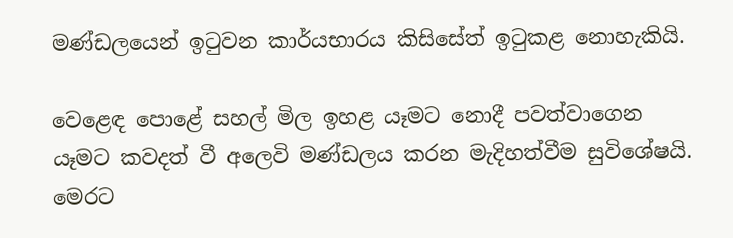මණ්ඩලයෙන් ඉටුවන කාර්යභාරය කිසිසේත් ඉටුකළ නොහැකියි.

වෙළෙඳ පොළේ සහල් මිල ඉහළ යෑමට නොදී පවත්වාගෙන යෑමට කවදත් වී අලෙවි මණ්ඩලය කරන මැදිහත්වීම සුවිශේෂයි. මෙරට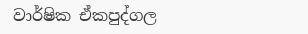වාර්ෂික ඒකපුද්ගල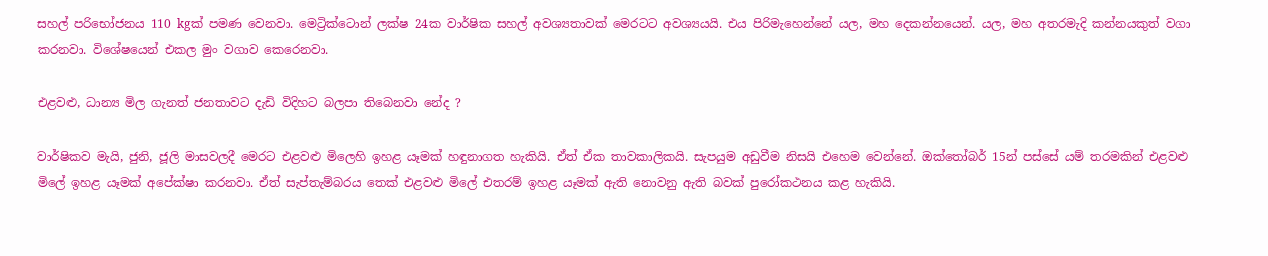සහල් පරිභෝජනය 110 kgක් පමණ වෙනවා. මෙට්‍රික්ටොන් ලක්ෂ 24ක වාර්ෂික සහල් අවශ්‍යතාවක් මෙරටට අවශ්‍යයයි. එය පිරිමැහෙන්නේ යල, මහ දෙකන්නයෙන්. යල, මහ අතරමැදි කන්නයකුත් වගා කරනවා. විශේෂයෙන් එකල මුං වගාව කෙරෙනවා.

එළවළු, ධාන්‍ය මිල ගැනත් ජනතාවට දැඩි විදිහට බලපා තිබෙනවා නේද ?

වාර්ෂිකව මැයි, ජුනි, ජූලි මාසවලදී මෙරට එළවළු මිලෙහි ඉහළ යෑමක් හඳුනාගත හැකියි. ඒත් ඒක තාවකාලිකයි. සැපයුම අඩුවීම නිසයි එහෙම වෙන්නේ. ඔක්තෝබර් 15න් පස්සේ යම් තරමකින් එළවළු මිලේ ඉහළ යෑමක් අපේක්ෂා කරනවා. ඒත් සැප්තැම්බරය තෙක් එළවළු මිලේ එතරම් ඉහළ යෑමක් ඇති නොවනු ඇති බවක් පුරෝකථනය කළ හැකියි.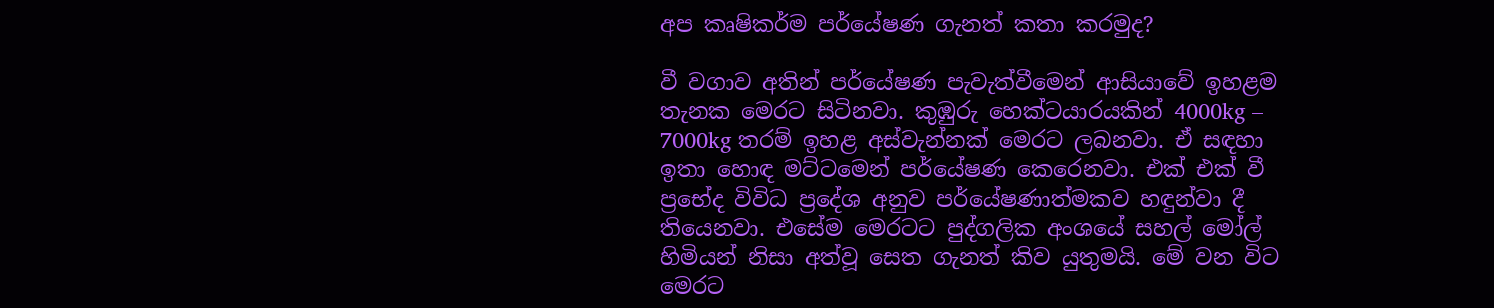අප කෘෂිකර්ම පර්යේෂණ ගැනත් කතා කරමුද?

වී වගාව අතින් පර්යේෂණ පැවැත්වීමෙන් ආසියාවේ ඉහළම තැනක මෙරට සිටිනවා. කුඹුරු හෙක්ටයාරයකින් 4000kg – 7000kg තරම් ඉහළ අස්වැන්නක් මෙරට ලබනවා. ඒ සඳහා ඉතා හොඳ මට්ටමෙන් පර්යේෂණ කෙරෙනවා. එක් එක් වී ප්‍රභේද විවිධ ප්‍රදේශ අනුව පර්යේෂණාත්මකව හඳුන්වා දී තියෙනවා. එසේම මෙරටට පුද්ගලික අංශයේ සහල් මෝල් හිමියන් නිසා අත්වූ සෙත ගැනත් කිව යුතුමයි. මේ වන විට මෙරට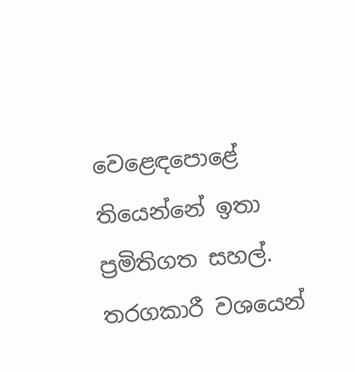වෙළෙඳපොළේ තියෙන්නේ ඉතා ප්‍රමිතිගත සහල්. තරගකාරී වශයෙන්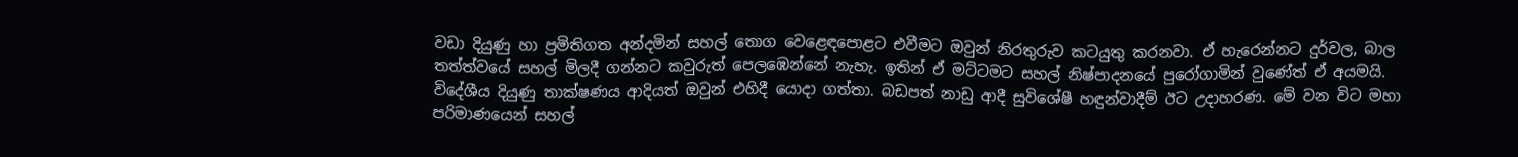වඩා දියුණු හා ප්‍රමිතිගත අන්දමින් සහල් තොග වෙළෙඳපොළට එවීමට ඔවුන් නිරතුරුව කටයුතු කරනවා. ඒ හැරෙන්නට දුර්වල, බාල තත්ත්වයේ සහල් මිලදී ගන්නට කවුරුත් පෙලඹෙන්නේ නැහැ. ඉතින් ඒ මට්ටමට සහල් නිෂ්පාදනයේ පුරෝගාමින් වුණේත් ඒ අයමයි. විදේශීය දියුණු තාක්ෂණය ආදියත් ඔවුන් එහිදී යොදා ගත්තා. බඩපත් නාඩු ආදී සුවිශේෂී හඳුන්වාදීම් ඊට උදාහරණ. මේ වන විට මහා පරිමාණයෙන් සහල්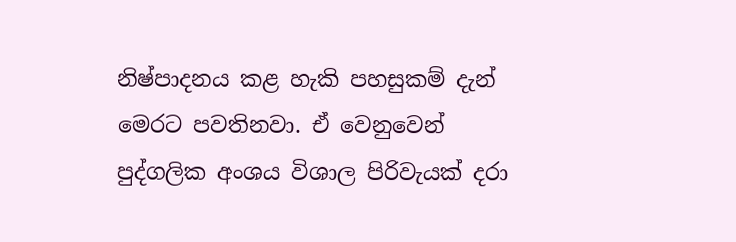නිෂ්පාදනය කළ හැකි පහසුකම් දැන් මෙරට පවතිනවා. ඒ වෙනුවෙන් පුද්ගලික අංශය විශාල පිරිවැයක් දරා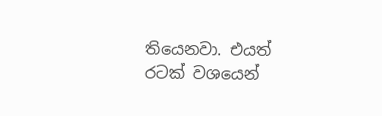තියෙනවා. එයත් රටක් වශයෙන්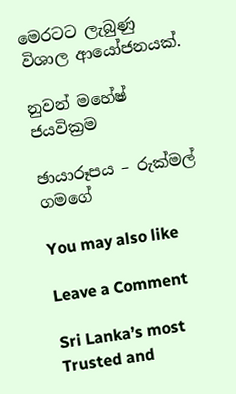මෙරටට ලැබුණු විශාල ආයෝජනයක්.

නුවන් මහේෂ් ජයවික්‍රම

ඡායාරූපය – රුක්මල් ගමගේ

You may also like

Leave a Comment

Sri Lanka’s most Trusted and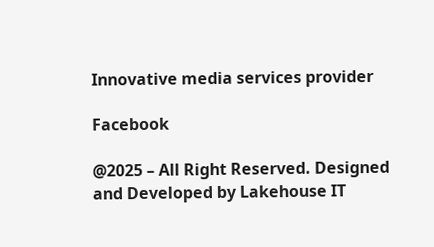Innovative media services provider

Facebook

@2025 – All Right Reserved. Designed and Developed by Lakehouse IT